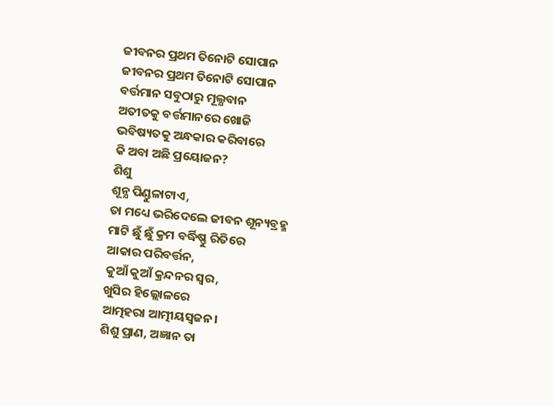ଜୀବନର ପ୍ରଥମ ତିନୋଟି ସୋପାନ
ଜୀବନର ପ୍ରଥମ ତିନୋଟି ସୋପାନ
ବର୍ତ୍ତମାନ ସବୁଠାରୁ ମୂଲ୍ଯବାନ
ଅତୀତକୁ ବର୍ତ୍ତମାନରେ ଖୋଜି
ଭବିଷ୍ୟତକୁ ଅନ୍ଧକାର କରିବାରେ
କି ଅବା ଅଛି ପ୍ରୟୋଜନ?
ଶିଶୁ
ଶୂନ୍ଯ ପିଣ୍ଡୁଳାଟାଏ,
ତା ମଧ୍ୟେ ଭରିଦେଲେ ଜୀବନ ଶୂନ୍ୟବ୍ରହ୍ମ
ମାଟି ଛୁଁ ଛୁଁ କ୍ରମ ବର୍ଦ୍ଧିଷ୍ଣୁ ରିତିରେ
ଆକାର ପରିବର୍ତ୍ତନ,
କୁଆଁ କୁଆଁ କ୍ରନ୍ଦନର ସ୍ବର,
ଖୁସିର ହିଲ୍ଲୋଳରେ
ଆତ୍ମହରା ଆତ୍ମୀୟସ୍ବଜନ।
ଶିଶୁ ପ୍ରାଣ, ଅଜ୍ଞାନ ତା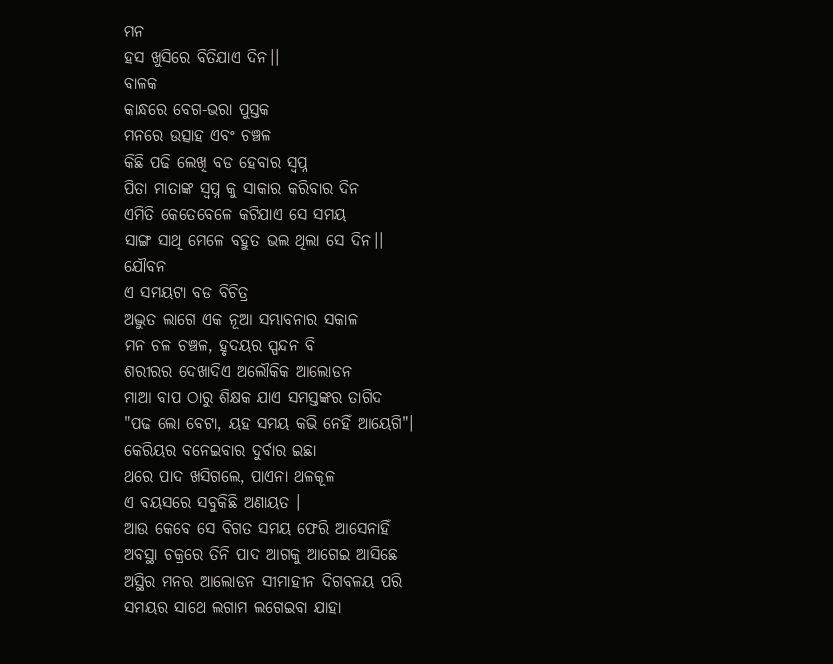ମନ
ହସ ଖୁସିରେ ବିତିଯାଏ ଦିନ।।
ବାଳକ
କାନ୍ଧରେ ବେଗ-ଭରା ପୁସ୍ତକ
ମନରେ ଉତ୍ସାହ ଏବଂ ଚଞ୍ଚଳ
କିଛି ପଢି ଲେଖି ବଡ ହେବାର ସ୍ବପ୍ନ
ପିତା ମାତାଙ୍କ ସ୍ବପ୍ନ କୁ ସାକାର କରିବାର ଦିନ
ଏମିତି କେତେବେଳେ କଟିଯାଏ ସେ ସମୟ
ସାଙ୍ଗ ସାଥି ମେଳେ ବହୁତ ଭଲ ଥିଲା ସେ ଦିନ।।
ଯୌବନ
ଏ ସମୟଟା ବଡ ବିଚିତ୍ର
ଅଦ୍ଭୁତ ଲାଗେ ଏକ ନୂଆ ସମ୍ଭାବନାର ସକାଳ
ମନ ଚଳ ଚଞ୍ଚଳ, ହୃଦୟର ସ୍ପନ୍ଦନ ବି
ଶରୀରର ଦେଖାଦିଏ ଅଲୌକିକ ଆଲୋଡନ
ମାଆ ବାପ ଠାରୁ ଶିକ୍ଷକ ଯାଏ ସମସ୍ତଙ୍କର ତାଗିଦ
"ପଢ ଲୋ ବେଟା, ୟହ ସମୟ କଭି ନେହିଁ ଆୟେଗି"।
କେରିୟର ବନେଇବାର ଦୁର୍ବାର ଇଛା
ଥରେ ପାଦ ଖସିଗଲେ, ପାଏନା ଥଳକୂଳ
ଏ ବୟସରେ ସବୁକିଛି ଅଣାୟତ ।
ଆଉ କେବେ ସେ ବିଗତ ସମୟ ଫେରି ଆସେନାହିଁ
ଅବସ୍ଥା ଚକ୍ରରେ ତିନି ପାଦ ଆଗକୁ ଆଗେଇ ଆସିଛେ
ଅସ୍ଥିର ମନର ଆଲୋଡନ ସୀମାହୀନ ଦିଗବଳୟ ପରି
ସମୟର ସାଥେ ଲଗାମ ଲଗେଇବା ଯାହା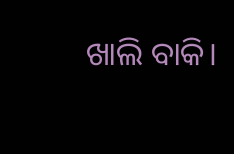ଖାଲି ବାକି।